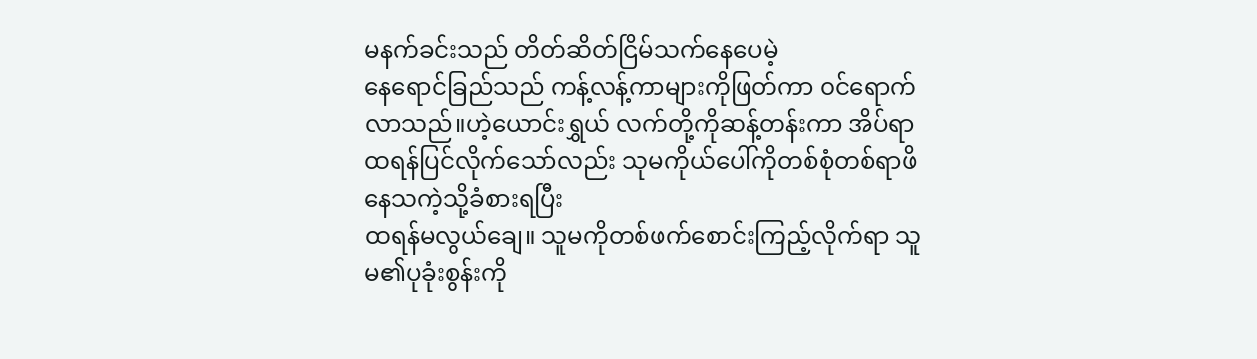မနက်ခင်းသည် တိတ်ဆိတ်ငြိမ်သက်နေပေမဲ့
နေရောင်ခြည်သည် ကန့်လန့်ကာများကိုဖြတ်ကာ ၀င်ရောက်လာသည်။ဟဲ့ယောင်းရွှယ် လက်တို့ကိုဆန့်တန်းကာ အိပ်ရာထရန်ပြင်လိုက်သော်လည်း သုမကိုယ်ပေါ်ကိုတစ်စုံတစ်ရာဖိနေသကဲ့သို့ခံစားရပြီး
ထရန်မလွယ်ချေ။ သူမကိုတစ်ဖက်စောင်းကြည့်လိုက်ရာ သူမ၏ပုခုံးစွန်းကို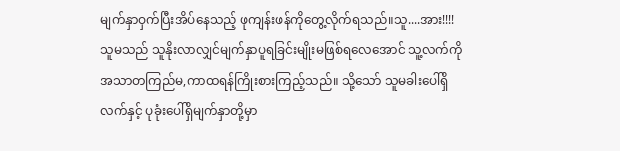မျက်နှာဝှက်ပြီးအိပ်နေသည့် ဖုကျန်းဖန်ကိုတွေ့လိုက်ရသည်။သူ....အား!!!!
သူမသည် သူနိုးလာလျှင်မျက်နှာပူရခြင်းမျိုးမဖြစ်ရလေအောင် သူ့လက်ကို အသာတကြည်မ,ကာထရန်ကြိုးစားကြည့်သည်။ သို့သော် သူမခါးပေါ်ရှိလက်နှင့် ပုခုံးပေါ်ရှိမျက်နှာတို့မှာ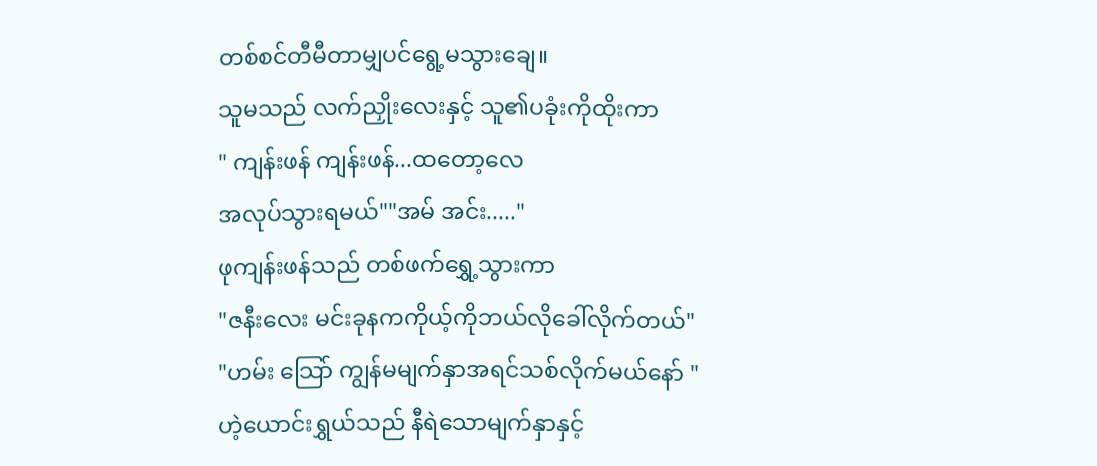တစ်စင်တီမီတာမျှပင်ရွေ့မသွားချေ။
သူမသည် လက်ညှိုးလေးနှင့် သူ၏ပခုံးကိုထိုးကာ
" ကျန်းဖန် ကျန်းဖန်...ထတော့လေ
အလုပ်သွားရမယ်""အမ် အင်း....."
ဖုကျန်းဖန်သည် တစ်ဖက်ရွှေ့သွားကာ
"ဇနီးလေး မင်းခုနကကိုယ့်ကိုဘယ်လိုခေါ်လိုက်တယ်"
"ဟမ်း သြော် ကျွန်မမျက်နှာအရင်သစ်လိုက်မယ်နော် "
ဟဲ့ယောင်းရွှယ်သည် နီရဲသောမျက်နှာနှင့်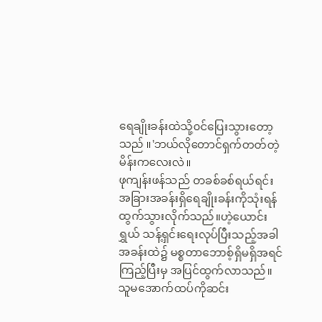ရေချိုးခန်းထဲသို့၀င်ပြေးသွားတော့သည် ။'ဘယ်လိုတောင်ရှက်တတ်တဲ့မိန်းကလေးလဲ။
ဖုကျန်းဖန်သည် တခစ်ခစ်ရယ်ရင်း
အခြားအခန်းရှိရေချိုးခန်းကိုသုံးရန်ထွက်သွားလိုက်သည်။ဟဲ့ယောင်းရွှယ် သန့်ရှင်းရေးလုပ်ပြီးသည့်အခါ အခန်းထဲ၌ မစ္စတာဘောစ့်ရှိမရှိအရင်ကြည့်ပြီးမှ အပြင်ထွက်လာသည်။
သူမအောက်ထပ်ကိုဆင်း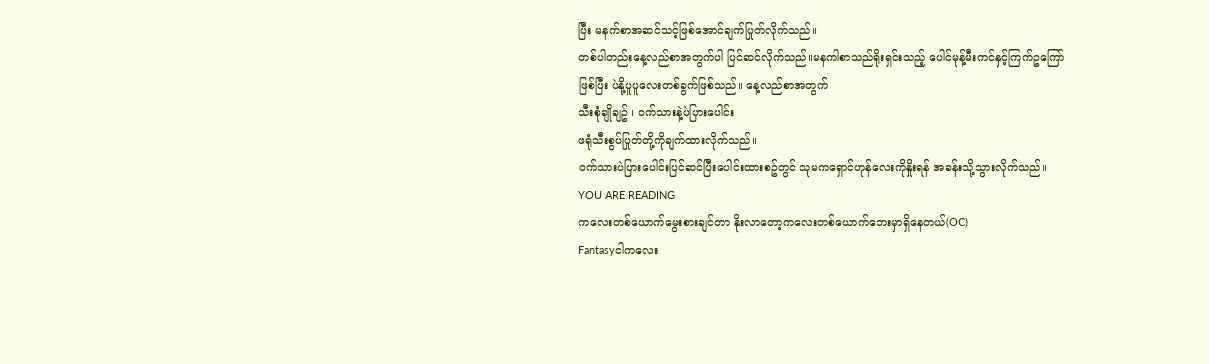ပြီး မနက်စာအဆင်သင့်ဖြစ်အောင်ချက်ပြုတ်လိုက်သည်။
တစ်ပါတည်းနေ့လည်စာအတွက်ပါ ပြင်ဆင်လိုက်သည်။မနကါစာသည်ရိုးရှင်းသည့် ပေါင်မုန့်မီးကင်နှင့်ကြက်ဥကြော်ဖြစ်ပြီး ပဲနို့ပူပူလေးတစ်ခွက်ဖြစ်သည်။ နေ့လည်စာအတွက်
သီးစုံချိုချဥ် ၊ ၀က်သားနဲ့ပဲပြားပေါင်း
ဖရုံသီးစွပ်ပြုတ်တို့ကိုချက်ထားလိုက်သည်။
၀က်သားပဲပြားပေါင်းပြင်ဆင်ပြီးပေါင်းထားစဥ်တွင် သုမကရှောင်ဟုန်လေးကိုနှိုးရန် အခန်းသို့သွားလိုက်သည်။
YOU ARE READING
ကလေးတစ်ယောက်မွေးစားချင်တာ နိုးလာတော့ကလေးတစ်ယောက်ဘေးမှာရှိနေတယ်(OC)
Fantasyငါကလေး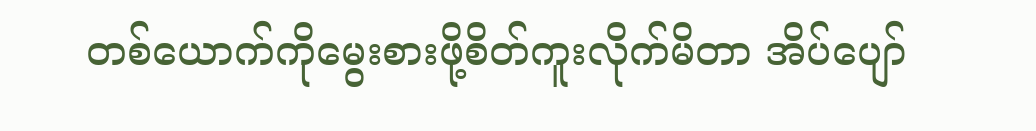တစ်ယောက်ကိုမွေးစားဖို့စိတ်ကူးလိုက်မိတာ အိပ်ပျော်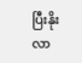ပြီးနိုးလာ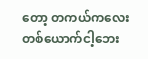တော့ တကယ်ကလေးတစ်ယောက်ငါ့ဘေး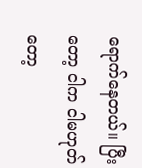ရောက်နေတယ်။ ပြီးတော့ ငါက ငါမဟုတ်တော့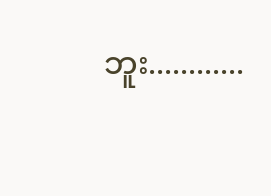ဘူး............